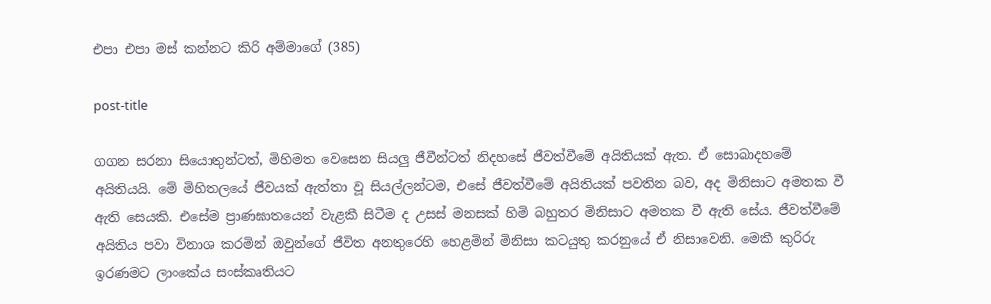එපා එපා මස් කන්නට කිරි අම්මාගේ (385)

post-title

ගගන සරනා සියොතුන්ටත්, මිහිමත වෙසෙන සියලු ජීවීන්ටත් නිදහසේ ජීවත්වීමේ අයිතියක් ඇත. ඒ සොබාදහමේ අයිතියයි. මේ මිහිතලයේ ජීවයක් ඇත්තා වූ සියල්ලන්ටම, එසේ ජීවත්වීමේ අයිතියක් පවතින බව, අද මිනිසාට අමතක වී ඇති සෙයකි. එසේම ප්‍රාණඝාතයෙන් වැළකී සිටීම ද උසස් මනසක් හිමි බහුතර මිනිසාට අමතක වී ඇති සේය. ජීවත්වීමේ අයිතිය පවා විනාශ කරමින් ඔවුන්ගේ ජීවිත අනතුරෙහි හෙළමින් මිනිසා කටයුතු කරනුයේ ඒ නිසාවෙනි. මෙකී කුරිරු ඉරණමට ලාංකේය සංස්කෘතියට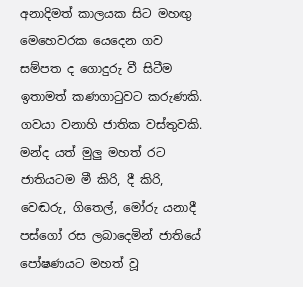අනාදිමත් කාලයක සිට මහඟු මෙහෙවරක යෙදෙන ගව සම්පත ද ගොදුරු වී සිටීම ඉතාමත් කණගාටුවට කරුණකි. ගවයා වනාහි ජාතික වස්තුවකි. මන්ද යත් මුලු මහත් රට ජාතියටම මී කිරි, දී කිරි, වෙඬරු, ගිතෙල්, මෝරු යනාදී පස්ගෝ රස ලබාදෙමින් ජාතියේ පෝෂණයට මහත් වූ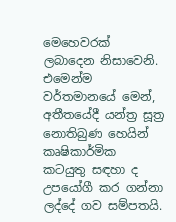මෙහෙවරක් ලබාදෙන නිසාවෙනි. එමෙන්ම වර්තමානයේ මෙන්, අතීතයේදී යන්ත්‍ර සූත්‍ර නොතිබුණ හෙයින් කෘෂිකාර්මික කටයුතු සඳහා ද උපයෝගී කර ගන්නා ලද්දේ ගව සම්පතයි.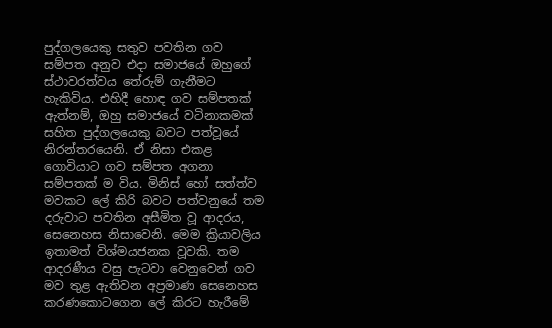පුද්ගලයෙකු සතුව පවතින ගව සම්පත අනුව එදා සමාජයේ ඔහුගේ ස්ථාවරත්වය තේරුම් ගැනීමට හැකිවිය. එහිදී හොඳ ගව සම්පතක් ඇත්නම්, ඔහු සමාජයේ වටිනාකමක් සහිත පුද්ගලයෙකු බවට පත්වූයේ නිරන්තරයෙනි. ඒ නිසා එකළ ගොවියාට ගව සම්පත අගනා සම්පතක් ම විය. මිනිස් හෝ සත්ත්ව මවකට ලේ කිරි බවට පත්වනුයේ තම දරුවාට පවතින අසීමිත වූ ආදරය, සෙනෙහස නිසාවෙනි. මෙම ක්‍රියාවලිය ඉතාමත් විශ්මයජනක වූවකි. තම ආදරණීය වසු පැටවා වෙනුවෙන් ගව මව තුළ ඇතිවන අප්‍රමාණ සෙනෙහස කරණකොටගෙන ලේ කිරට හැරීමේ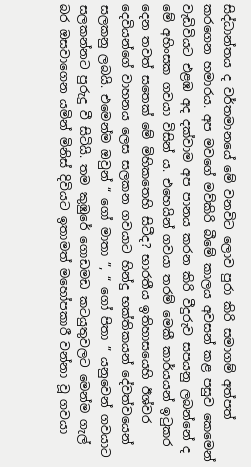සිද්ධාන්තය ද වර්තමානයේ මේ වනවිට ලොව පුරා කිරි සමාගම් අත්පත් කරගෙන හමාරය. අප මවගේ මව්කිරි බීමේ කාලය අවසන් කළ පසුව කෙමෙන් වැඩිවියට එළඹ අද දක්වාම අප පානය කරන කිරි වීදුරුව සපයනු ලබන්නේ ද මේ අහිංසක ගවයා විසින් ය. එහෙයින් ගවයා තරම් මෙකී කාර්යයන් ඉටුකර දෙන තවත් සතෙක් මේ මිහිකතෙහි සිටීද? භාරතීය ඉතිහාසයෙහි ඊශ්වර දෙවියන්ගේ වාහනය ලෙස සලකන ගවයාට හින්දු භක්තිකයන් දේවත්වයෙන් සලකනු ලබයි. එමෙන්ම ඔවුන් “ ගෝ මාතා ”, “ ගෝ පිතා ” යනුවෙන් ගවයාට සලකන්නට පුරුදු වී සිටියි. තම කුඹුරේ ගොඩමඩ කටයුතුවලට මෙන්ම ගැල් බර ඔසවාගෙන යමින් මිනිස් දිවියට ඉතාමත් මහෝපකාරී වන්නා වූ ගවයා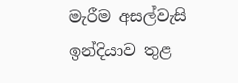මැරීම අසල්වැසි ඉන්දියාව තුළ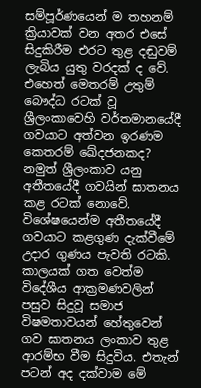සම්පූර්ණයෙන් ම තහනම් ක්‍රියාවක් වන අතර එසේ සිදුකිරීම එරට තුළ දඬුවම් ලැබිය යුතු වරදක් ද වේ. එහෙත් මෙතරම් උතුම් බෞද්ධ රටක් වූ ශ්‍රීලංකාවෙහි වර්තමානයේදී ගවයාට අත්වන ඉරණම කෙතරම් ඛේදජනකද? නමුත් ශ්‍රීලංකාව යනු අතීතයේදී ගවයින් ඝාතනය කළ රටක් නොවේ. විශේෂයෙන්ම අතීතයේදී ගවයාට කළගුණ දැක්වීමේ උදාර ගුණය පැවති රටකි. කාලයක් ගත වෙත්ම විදේශීය ආක්‍රමණවලින් පසුව සිදුවූ සමාජ විෂමතාවයන් හේතුවෙන් ගව ඝාතනය ලංකාව තුළ ආරම්භ වීම සිදුවිය. එතැන් පටන් අද දක්වාම මේ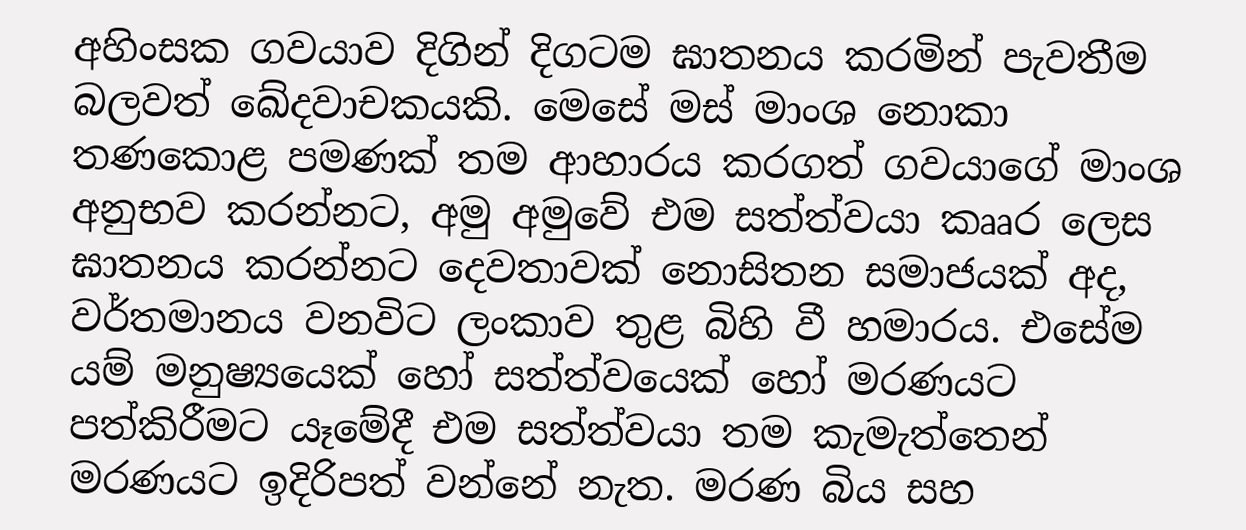අහිංසක ගවයාව දිගින් දිගටම ඝාතනය කරමින් පැවතීම බලවත් ඛේදවාචකයකි. මෙසේ මස් මාංශ නොකා තණකොළ පමණක් තම ආහාරය කරගත් ගවයාගේ මාංශ අනුභව කරන්නට, අමු අමුවේ එම සත්ත්වයා කෲර ලෙස ඝාතනය කරන්නට දෙවතාවක් නොසිතන සමාජයක් අද, වර්තමානය වනවිට ලංකාව තුළ බිහි වී හමාරය. එසේම යම් මනුෂ්‍යයෙක් හෝ සත්ත්වයෙක් හෝ මරණයට පත්කිරීමට යෑමේදී එම සත්ත්වයා තම කැමැත්තෙන් මරණයට ඉදිරිපත් වන්නේ නැත. මරණ බිය සහ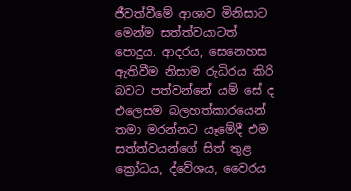ජීවත්වීමේ ආශාව මිනිසාට මෙන්ම සත්ත්වයාටත් පොදුය. ආදරය, සෙනෙහස ඇතිවීම නිසාම රුධිරය කිරි බවට පත්වන්නේ යම් සේ ද එලෙසම බලහත්කාරයෙන් තමා මරන්නට යෑමේදී එම සත්ත්වයන්ගේ සිත් තුළ ක්‍රෝධය, ද්වේශය, වෛරය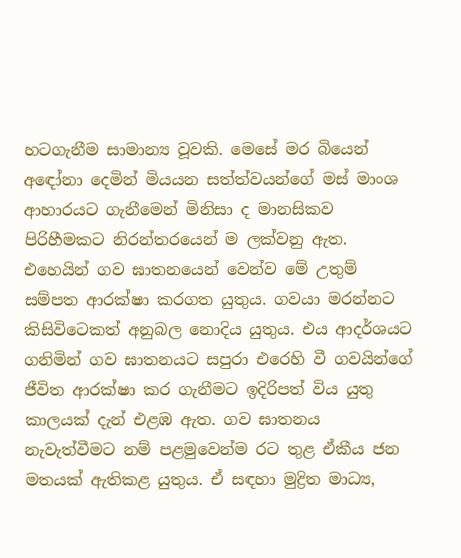හටගැනීම සාමාන්‍ය වූවකි. මෙසේ මර බියෙන් අඳෝනා දෙමින් මියයන සත්ත්වයන්ගේ මස් මාංශ ආහාරයට ගැනීමෙන් මිනිසා ද මානසිකව පිරිහීමකට නිරන්තරයෙන් ම ලක්වනු ඇත. එහෙයින් ගව ඝාතනයෙන් වෙන්ව මේ උතුම් සම්පත ආරක්ෂා කරගත යුතුය. ගවයා මරන්නට කිසිවිටෙකත් අනුබල නොදිය යුතුය. එය ආදර්ශයට ගනිමින් ගව ඝාතනයට සපුරා එරෙහි වී ගවයින්ගේ ජීවිත ආරක්ෂා කර ගැනීමට ඉදිරිපත් විය යුතු කාලයක් දැන් එළඹ ඇත. ගව ඝාතනය නැවැත්වීමට නම් පළමුවෙන්ම රට තුළ ඒකීය ජන මතයක් ඇතිකළ යුතුය. ඒ සඳහා මුද්‍රිත මාධ්‍ය,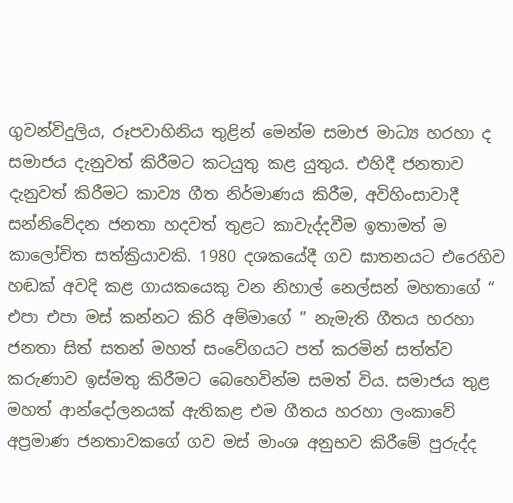ගුවන්විදුලිය, රූපවාහිනිය තුළින් මෙන්ම සමාජ මාධ්‍ය හරහා ද සමාජය දැනුවත් කිරීමට කටයුතු කළ යුතුය. එහිදී ජනතාව දැනුවත් කිරීමට කාව්‍ය ගීත නිර්මාණය කිරීම, අවිහිංසාවාදී සන්නිවේදන ජනතා හදවත් තුළට කාවැද්දවීම ඉතාමත් ම කාලෝචිත සත්ක්‍රියාවකි. 1980 දශකයේදී ගව ඝාතනයට එරෙහිව හඬක් අවදි කළ ගායකයෙකු වන නිහාල් නෙල්සන් මහතාගේ “ එපා එපා මස් කන්නට කිරි අම්මාගේ ” නැමැති ගීතය හරහා ජනතා සිත් සතන් මහත් සංවේගයට පත් කරමින් සත්ත්ව කරුණාව ඉස්මතු කිරීමට බෙහෙවින්ම සමත් විය. සමාජය තුළ මහත් ආන්දෝලනයක් ඇතිකළ එම ගීතය හරහා ලංකාවේ අප්‍රමාණ ජනතාවකගේ ගව මස් මාංශ අනුභව කිරීමේ පුරුද්ද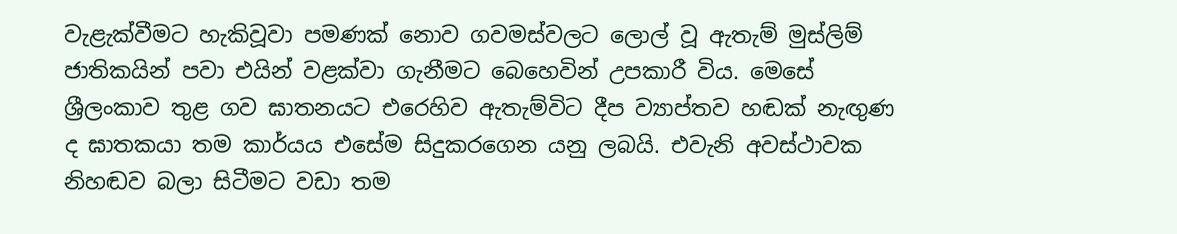වැළැක්වීමට හැකිවූවා පමණක් නොව ගවමස්වලට ලොල් වූ ඇතැම් මුස්ලිම් ජාතිකයින් පවා එයින් වළක්වා ගැනීමට බෙහෙවින් උපකාරී විය. මෙසේ ශ්‍රීලංකාව තුළ ගව ඝාතනයට එරෙහිව ඇතැම්විට දීප ව්‍යාප්තව හඬක් නැඟුණ ද ඝාතකයා තම කාර්යය එසේම සිදුකරගෙන යනු ලබයි. එවැනි අවස්ථාවක නිහඬව බලා සිටීමට වඩා තම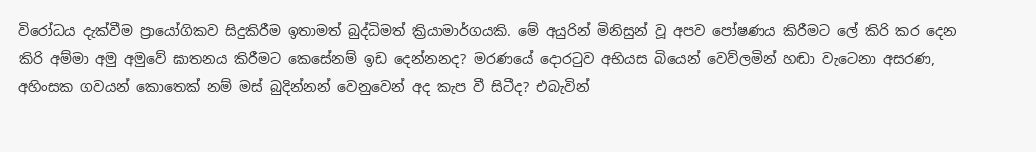විරෝධය දැක්වීම ප්‍රායෝගිකව සිදුකිරීම ඉතාමත් බුද්ධිමත් ක්‍රියාමාර්ගයකි. මේ අයුරින් මිනිසුන් වූ අපව පෝෂණය කිරීමට ලේ කිරි කර දෙන කිරි අම්මා අමු අමුවේ ඝාතනය කිරීමට කෙසේනම් ඉඩ දෙන්නනද? මරණයේ දොරටුව අභියස බියෙන් වෙව්ලමින් හඬා වැටෙනා අසරණ, අහිංසක ගවයන් කොතෙක් නම් මස් බුදින්නන් වෙනුවෙන් අද කැප වී සිටීද? එබැවින්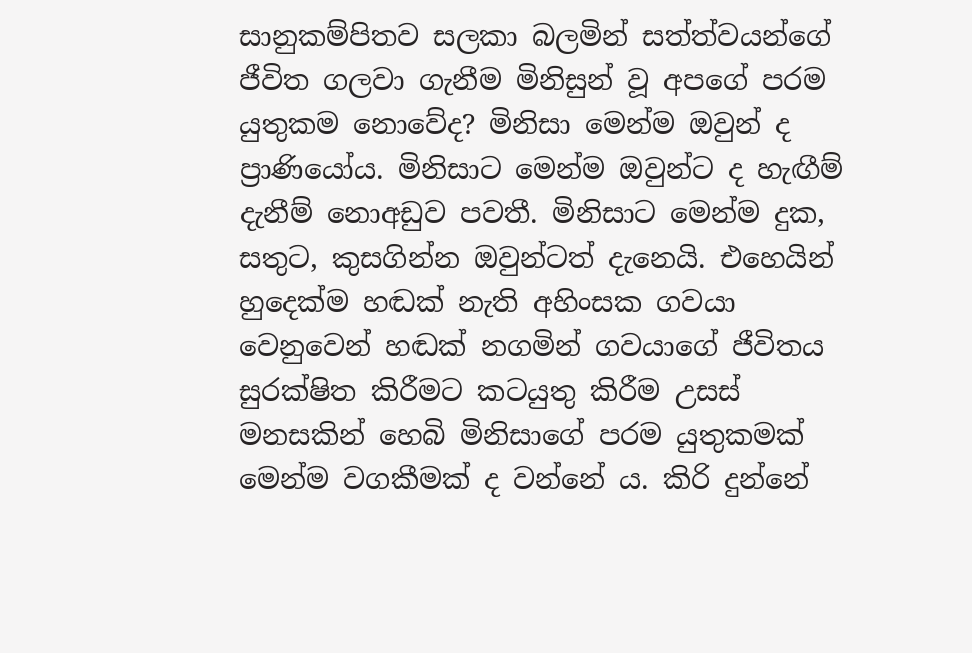සානුකම්පිතව සලකා බලමින් සත්ත්වයන්ගේ ජීවිත ගලවා ගැනීම මිනිසුන් වූ අපගේ පරම යුතුකම නොවේද? මිනිසා මෙන්ම ඔවුන් ද ප්‍රාණියෝය. මිනිසාට මෙන්ම ඔවුන්ට ද හැඟීම් දැනීම් නොඅඩුව පවතී. මිනිසාට මෙන්ම දුක, සතුට, කුසගින්න ඔවුන්ටත් දැනෙයි. එහෙයින් හුදෙක්ම හඬක් නැති අහිංසක ගවයා වෙනුවෙන් හඬක් නගමින් ගවයාගේ ජීවිතය සුරක්ෂිත කිරීමට කටයුතු කිරීම උසස් මනසකින් හෙබි මිනිසාගේ පරම යුතුකමක් මෙන්ම වගකීමක් ද වන්නේ ය. කිරි දුන්නේ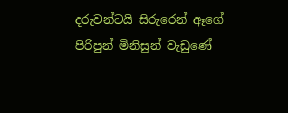දරුවන්ටයි සිරුරෙන් ඈගේ පිරිපුන් මිනිසුන් වැඩුණේ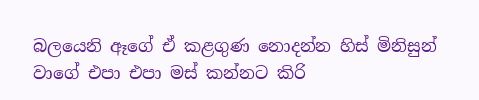බලයෙනි ඈගේ ඒ කළගුණ නොදන්න හිස් මිනිසුන් වාගේ එපා එපා මස් කන්නට කිරි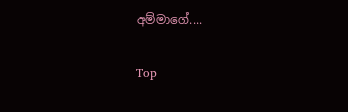අම්මාගේ....

Top